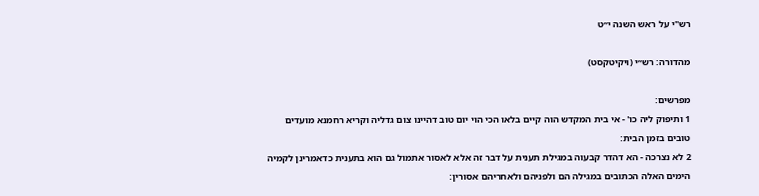רש"י על ראש השנה י״ט

מהדורה: רש״י (ויקיטקסט)

מפרשים:
1 ותיפוק ליה כו' - אי בית המקדש הוה קיים בלאו הכי הוי יום טוב דהיינו צום גדליה וקריא רחמנא מועדים טובים בזמן הבית:
2 לא נצרכה - הא דהדר קבעוה במגילת תענית על דבר זה אלא לאסור אתמול גם הוא בתענית כדאמרינן לקמיה הימים האלה הכתובים במגילה הם ולפניהם ולאחריהם אסורין: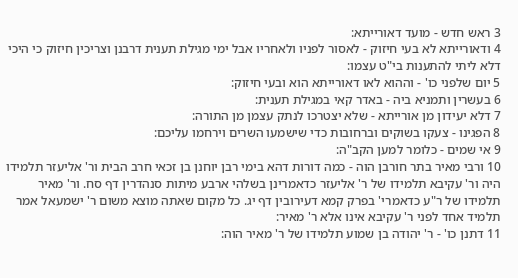3 ראש חדש - מועד דאורייתא:
4 ודאורייתא לא בעי חיזוק - לאסור לפניו ולאחריו אבל ימי מגילת תענית דרבנן וצריכין חיזוק כי היכי דלא ליתי להתענות בי"ט עצמו:
5 יום שלפני כו' - וההוא לאו דאורייתא הוא ובעי חיזוק:
6 בעשרין ותמניא ביה - באדר קאי במגילת תענית:
7 דלא יעידון מן אורייתא - שלא יצטרכו לנתק עצמן מן התורה:
8 הפגינו - צעקו בשוקים וברחובות כדי שישמעו השרים וירחמו עליכם:
9 אי שמים - כלומר למען הקב"ה:
10 ורבי מאיר בתר חורבן הוה - כמה דורות דהא בימי רבן יוחנן בן זכאי חרב הבית ור' אליעזר תלמידו היה ור' עקיבא תלמידו של ר' אליעזר כדאמרינן בשלהי ארבע מיתות סנהדרין דף סח. ור' מאיר תלמידו של ר"ע כדאמרי' בפרק קמא דעירובין דף יג. כל מקום שאתה מוצא משום ר' ישמעאל אמר תלמיד אחד לפני ר' עקיבא אינו אלא ר' מאיר:
11 דתנן כו' - ר' יהודה בן שמוע תלמידו של ר' מאיר הוה: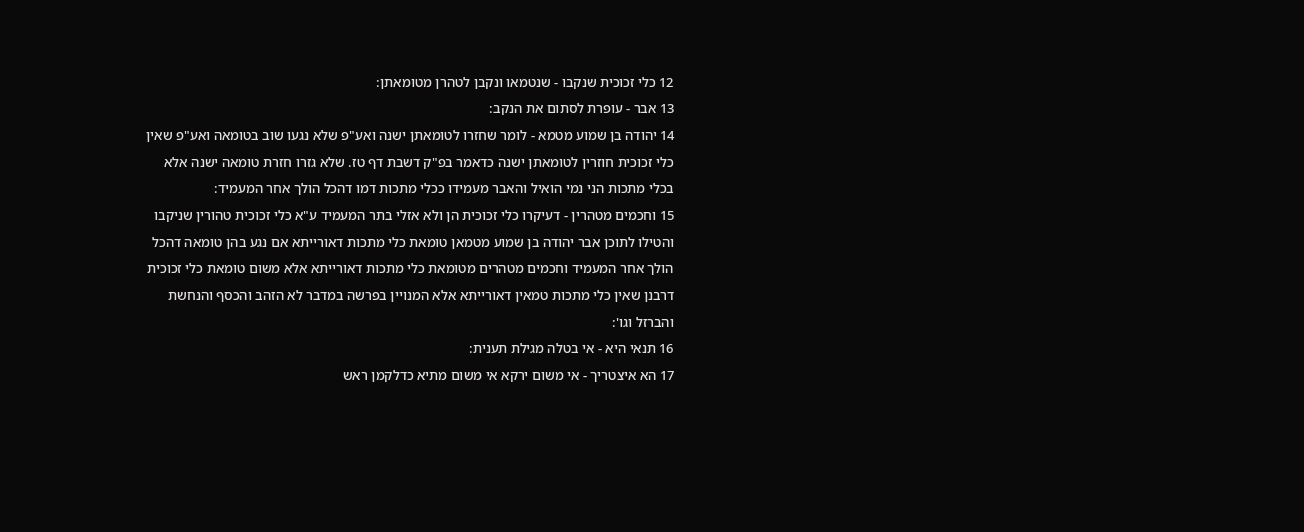12 כלי זכוכית שנקבו - שנטמאו ונקבן לטהרן מטומאתן:
13 אבר - עופרת לסתום את הנקב:
14 יהודה בן שמוע מטמא - לומר שחזרו לטומאתן ישנה ואע"פ שלא נגעו שוב בטומאה ואע"פ שאין כלי זכוכית חוזרין לטומאתן ישנה כדאמר בפ"ק דשבת דף טז. שלא גזרו חזרת טומאה ישנה אלא בכלי מתכות הני נמי הואיל והאבר מעמידו ככלי מתכות דמו דהכל הולך אחר המעמיד:
15 וחכמים מטהרין - דעיקרו כלי זכוכית הן ולא אזלי בתר המעמיד ע"א כלי זכוכית טהורין שניקבו והטילו לתוכן אבר יהודה בן שמוע מטמאן טומאת כלי מתכות דאורייתא אם נגע בהן טומאה דהכל הולך אחר המעמיד וחכמים מטהרים מטומאת כלי מתכות דאורייתא אלא משום טומאת כלי זכוכית דרבנן שאין כלי מתכות טמאין דאורייתא אלא המנויין בפרשה במדבר לא הזהב והכסף והנחשת והברזל וגו':
16 תנאי היא - אי בטלה מגילת תענית:
17 הא איצטריך - אי משום ירקא אי משום מתיא כדלקמן ראש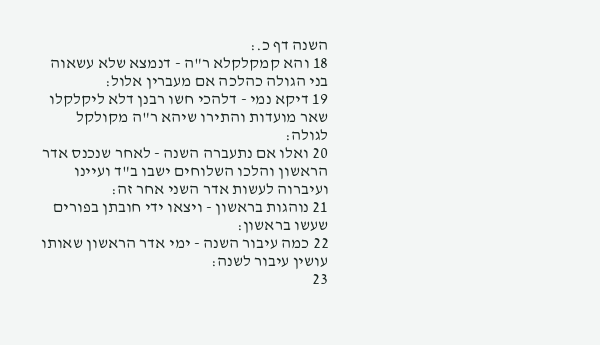השנה דף כ.:
18 והא קמקלקלא ר"ה - דנמצא שלא עשאוה בני הגולה כהלכה אם מעברין אלול:
19 דיקא נמי - דלהכי חשו רבנן דלא ליקלקלו שאר מועדות והתירו שיהא ר"ה מקולקל לגולה:
20 ואלו אם נתעברה השנה - לאחר שנכנס אדר הראשון והלכו השלוחים ישבו ב"ד ועיינו ועיברוה לעשות אדר השני אחר זה:
21 נוהגות בראשון - ויצאו ידי חובתן בפורים שעשו בראשון:
22 כמה עיבור השנה - ימי אדר הראשון שאותו עושין עיבור לשנה:
23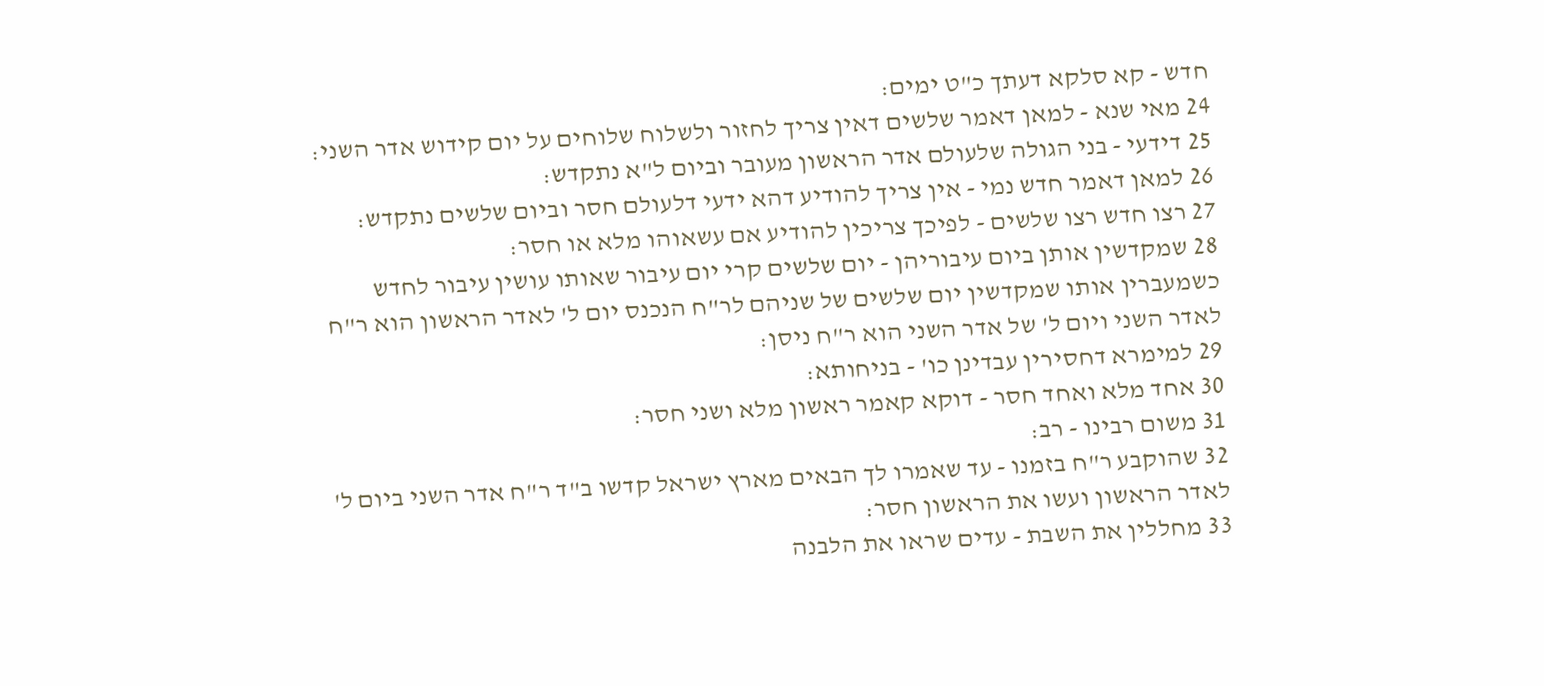חדש - קא סלקא דעתך כ"ט ימים:
24 מאי שנא - למאן דאמר שלשים דאין צריך לחזור ולשלוח שלוחים על יום קידוש אדר השני:
25 דידעי - בני הגולה שלעולם אדר הראשון מעובר וביום ל"א נתקדש:
26 למאן דאמר חדש נמי - אין צריך להודיע דהא ידעי דלעולם חסר וביום שלשים נתקדש:
27 רצו חדש רצו שלשים - לפיכך צריכין להודיע אם עשאוהו מלא או חסר:
28 שמקדשין אותן ביום עיבוריהן - יום שלשים קרי יום עיבור שאותו עושין עיבור לחדש כשמעברין אותו שמקדשין יום שלשים של שניהם לר"ח הנכנס יום ל' לאדר הראשון הוא ר"ח לאדר השני ויום ל' של אדר השני הוא ר"ח ניסן:
29 למימרא דחסירין עבדינן כו' - בניחותא:
30 אחד מלא ואחד חסר - דוקא קאמר ראשון מלא ושני חסר:
31 משום רבינו - רב:
32 שהוקבע ר"ח בזמנו - עד שאמרו לך הבאים מארץ ישראל קדשו ב"ד ר"ח אדר השני ביום ל' לאדר הראשון ועשו את הראשון חסר:
33 מחללין את השבת - עדים שראו את הלבנה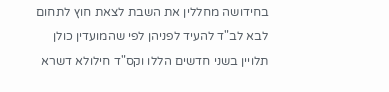בחידושה מחללין את השבת לצאת חוץ לתחום לבא לב"ד להעיד לפניהן לפי שהמועדין כולן תלויין בשני חדשים הללו וקס"ד חילולא דשרא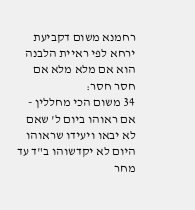רחמנא משום דקביעת ירחא לפי ראיית הלבנה הוא אם מלא מלא אם חסר חסר:
34 משום הכי מחללין - אם ראוהו ביום ל' שאם לא יבאו ויעידו שראוהו היום לא יקדשוהו ב"ד עד מחר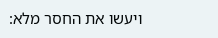ויעשו את החסר מלא: